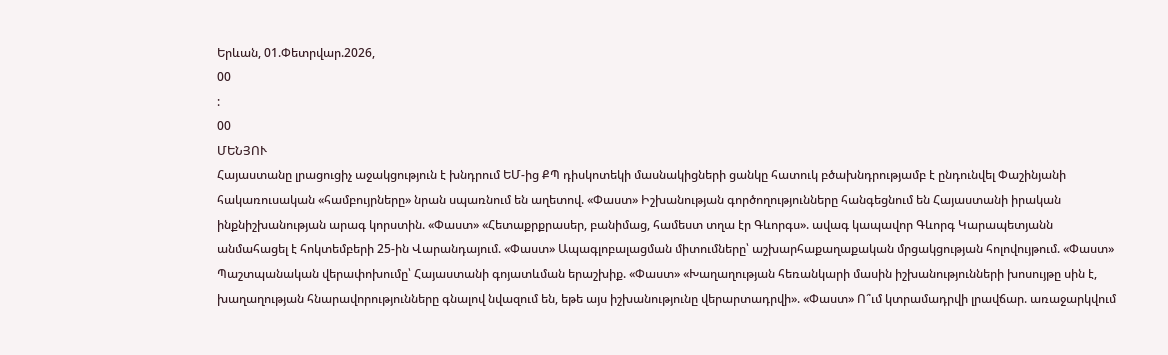Երևան, 01.Փետրվար.2026,
00
:
00
ՄԵՆՅՈՒ
Հայաստանը լրացուցիչ աջակցություն է խնդրում ԵՄ-ից ՔՊ դիսկոտեկի մասնակիցների ցանկը հատուկ բծախնդրությամբ է ընդունվել Փաշինյանի հակառուսական «համբույրները» նրան սպառնում են աղետով. «Փաստ» Իշխանության գործողությունները հանգեցնում են Հայաստանի իրական ինքնիշխանության արագ կորստին. «Փաստ» «Հետաքրքրասեր, բանիմաց, համեստ տղա էր Գևորգս». ավագ կապավոր Գևորգ Կարապետյանն անմահացել է հոկտեմբերի 25-ին Վարանդայում. «Փաստ» Ապագլոբալացման միտումները՝ աշխարհաքաղաքական մրցակցության հոլովույթում. «Փաստ» Պաշտպանական վերափոխումը՝ Հայաստանի գոյատևման երաշխիք. «Փաստ» «Խաղաղության հեռանկարի մասին իշխանությունների խոսույթը սին է, խաղաղության հնարավորությունները գնալով նվազում են, եթե այս իշխանությունը վերարտադրվի». «Փաստ» Ո՞ւմ կտրամադրվի լրավճար. առաջարկվում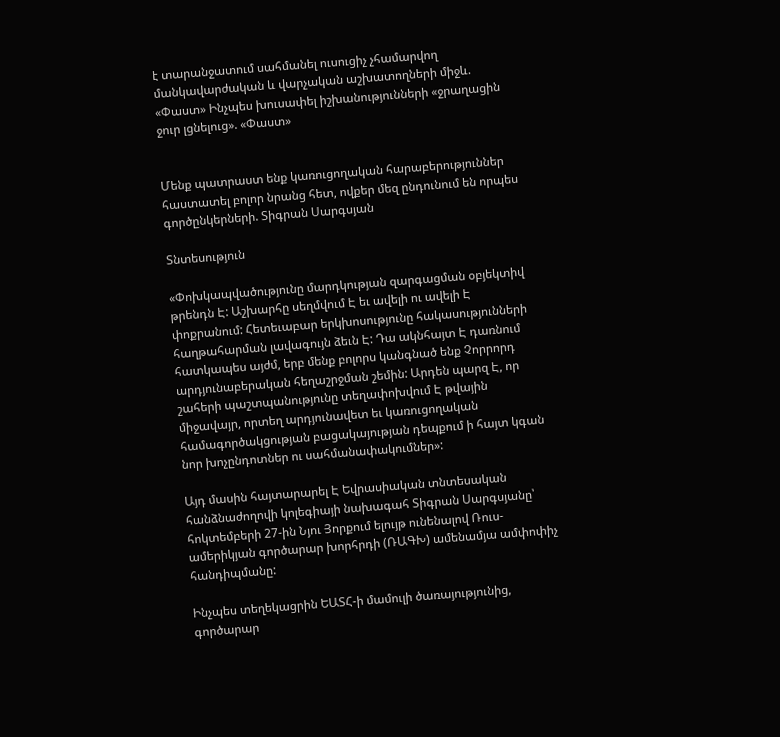է տարանջատում սահմանել ուսուցիչ չհամարվող մանկավարժական և վարչական աշխատողների միջև. «Փաստ» Ինչպես խուսափել իշխանությունների «ջրաղացին ջուր լցնելուց». «Փաստ»


Մենք պատրաստ ենք կառուցողական հարաբերություններ հաստատել բոլոր նրանց հետ, ովքեր մեզ ընդունում են որպես գործընկերների. Տիգրան Սարգսյան

Տնտեսություն

«Փոխկապվածությունը մարդկության զարգացման օբյեկտիվ թրենդն Է: Աշխարհը սեղմվում Է եւ ավելի ու ավելի Է փոքրանում: Հետեւաբար երկխոսությունը հակասությունների հաղթահարման լավագույն ձեւն Է: Դա ակնհայտ Է դառնում հատկապես այժմ, երբ մենք բոլորս կանգնած ենք Չորրորդ արդյունաբերական հեղաշրջման շեմին: Արդեն պարզ Է, որ շահերի պաշտպանությունը տեղափոխվում Է թվային միջավայր, որտեղ արդյունավետ եւ կառուցողական համագործակցության բացակայության դեպքում ի հայտ կգան նոր խոչընդոտներ ու սահմանափակումներ»:

Այդ մասին հայտարարել Է Եվրասիական տնտեսական հանձնաժողովի կոլեգիայի նախագահ Տիգրան Սարգսյանը՝ հոկտեմբերի 27-ին Նյու Յորքում ելույթ ունենալով Ռուս-ամերիկյան գործարար խորհրդի (ՌԱԳԽ) ամենամյա ամփոփիչ հանդիպմանը:

Ինչպես տեղեկացրին ԵԱՏՀ-ի մամուլի ծառայությունից, գործարար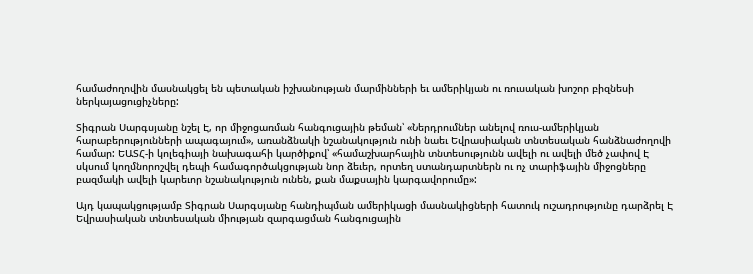համաժողովին մասնակցել են պետական իշխանության մարմինների եւ ամերիկյան ու ռուսական խոշոր բիզնեսի ներկայացուցիչները:

Տիգրան Սարգսյանը նշել Է, որ միջոցառման հանգուցային թեման՝ «Ներդրումներ անելով ռուս-ամերիկյան հարաբերությունների ապագայում», առանձնակի նշանակություն ունի նաեւ Եվրասիական տնտեսական հանձնաժողովի համար: ԵԱՏՀ-ի կոլեգիայի նախագահի կարծիքով՝ «համաշխարհային տնտեսությունն ավելի ու ավելի մեծ չափով Է սկսում կողմնորոշվել դեպի համագործակցության նոր ձեւեր, որտեղ ստանդարտներն ու ոչ տարիֆային միջոցները բազմակի ավելի կարեւոր նշանակություն ունեն, քան մաքսային կարգավորումը»:

Այդ կապակցությամբ Տիգրան Սարգսյանը հանդիպման ամերիկացի մասնակիցների հատուկ ուշադրությունը դարձրել Է Եվրասիական տնտեսական միության զարգացման հանգուցային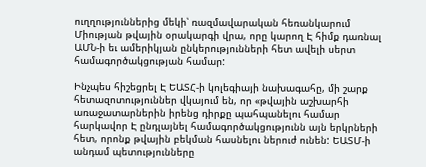ուղղություններից մեկի՝ ռազմավարական հեռանկարում Միության թվային օրակարգի վրա, որը կարող Է հիմք դառնալ ԱՄՆ-ի եւ ամերիկյան ընկերությունների հետ ավելի սերտ համագործակցության համար:

Ինչպես հիշեցրել Է ԵԱՏՀ-ի կոլեգիայի նախագահը, մի շարք հետազոտություններ վկայում են, որ «թվային աշխարհի առաջատարներին իրենց դիրքը պահպանելու համար հարկավոր Է ընդլայնել համագործակցությունն այն երկրների հետ, որոնք թվային բեկման հասնելու ներուժ ունեն: ԵԱՏՄ-ի անդամ պետությունները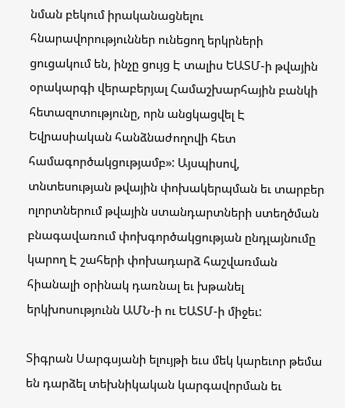նման բեկում իրականացնելու հնարավորություններ ունեցող երկրների ցուցակում են, ինչը ցույց Է տալիս ԵԱՏՄ-ի թվային օրակարգի վերաբերյալ Համաշխարհային բանկի հետազոտությունը, որն անցկացվել Է Եվրասիական հանձնաժողովի հետ համագործակցությամբ»: Այսպիսով, տնտեսության թվային փոխակերպման եւ տարբեր ոլորտներում թվային ստանդարտների ստեղծման բնագավառում փոխգործակցության ընդլայնումը կարող Է շահերի փոխադարձ հաշվառման հիանալի օրինակ դառնալ եւ խթանել երկխոսությունն ԱՄՆ-ի ու ԵԱՏՄ-ի միջեւ:

Տիգրան Սարգսյանի ելույթի եւս մեկ կարեւոր թեմա են դարձել տեխնիկական կարգավորման եւ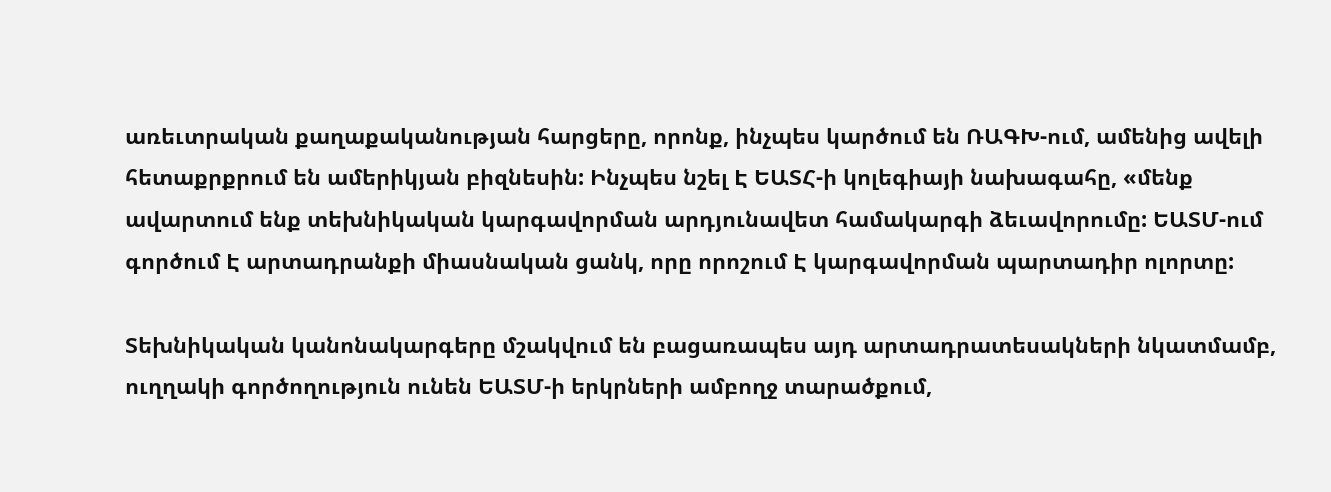առեւտրական քաղաքականության հարցերը, որոնք, ինչպես կարծում են ՌԱԳԽ-ում, ամենից ավելի հետաքրքրում են ամերիկյան բիզնեսին: Ինչպես նշել Է ԵԱՏՀ-ի կոլեգիայի նախագահը, «մենք ավարտում ենք տեխնիկական կարգավորման արդյունավետ համակարգի ձեւավորումը: ԵԱՏՄ-ում գործում Է արտադրանքի միասնական ցանկ, որը որոշում Է կարգավորման պարտադիր ոլորտը:

Տեխնիկական կանոնակարգերը մշակվում են բացառապես այդ արտադրատեսակների նկատմամբ, ուղղակի գործողություն ունեն ԵԱՏՄ-ի երկրների ամբողջ տարածքում,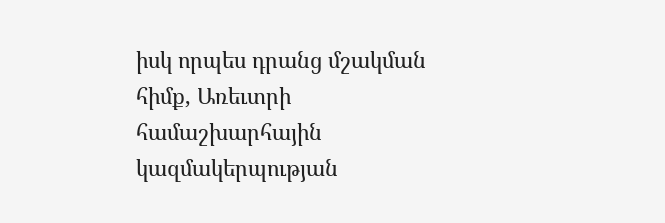իսկ որպես դրանց մշակման հիմք, Առեւտրի համաշխարհային կազմակերպության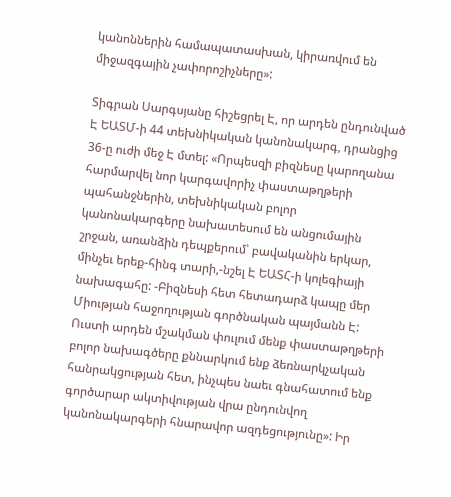կանոններին համապատասխան, կիրառվում են միջազգային չափորոշիչները»:

Տիգրան Սարգսյանը հիշեցրել Է, որ արդեն ընդունված Է ԵԱՏՄ-ի 44 տեխնիկական կանոնակարգ, դրանցից 36-ը ուժի մեջ Է մտել: «Որպեսզի բիզնեսը կարողանա հարմարվել նոր կարգավորիչ փաստաթղթերի պահանջներին, տեխնիկական բոլոր կանոնակարգերը նախատեսում են անցումային շրջան, առանձին դեպքերում՝ բավականին երկար, մինչեւ երեք-հինգ տարի,-նշել Է ԵԱՏՀ-ի կոլեգիայի նախագահը: -Բիզնեսի հետ հետադարձ կապը մեր Միության հաջողության գործնական պայմանն Է: Ուստի արդեն մշակման փուլում մենք փաստաթղթերի բոլոր նախագծերը քննարկում ենք ձեռնարկչական հանրակցության հետ, ինչպես նաեւ գնահատում ենք գործարար ակտիվության վրա ընդունվող կանոնակարգերի հնարավոր ազդեցությունը»: Իր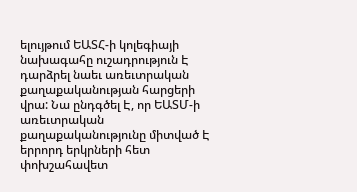ելույթում ԵԱՏՀ-ի կոլեգիայի նախագահը ուշադրություն Է դարձրել նաեւ առեւտրական քաղաքականության հարցերի վրա: Նա ընդգծել Է, որ ԵԱՏՄ-ի առեւտրական քաղաքականությունը միտված Է երրորդ երկրների հետ փոխշահավետ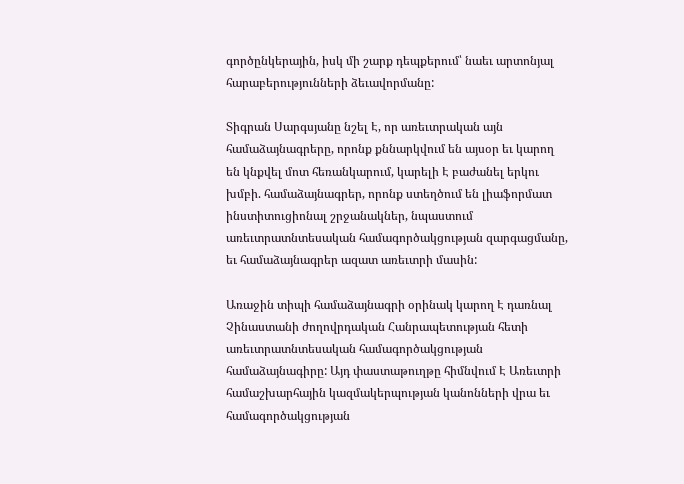գործընկերային, իսկ մի շարք դեպքերում՝ նաեւ արտոնյալ հարաբերությունների ձեւավորմանը:

Տիգրան Սարգսյանը նշել Է, որ առեւտրական այն համաձայնագրերը, որոնք քննարկվում են այսօր եւ կարող են կնքվել մոտ հեռանկարում, կարելի Է բաժանել երկու խմբի. համաձայնագրեր, որոնք ստեղծում են լիաֆորմատ ինստիտուցիոնալ շրջանակներ, նպաստում առեւտրատնտեսական համագործակցության զարգացմանը, եւ համաձայնագրեր ազատ առեւտրի մասին:

Առաջին տիպի համաձայնագրի օրինակ կարող Է դառնալ Չինաստանի ժողովրդական Հանրապետության հետի առեւտրատնտեսական համագործակցության համաձայնագիրը: Այդ փաստաթուղթը հիմնվում Է Առեւտրի համաշխարհային կազմակերպության կանոնների վրա եւ համագործակցության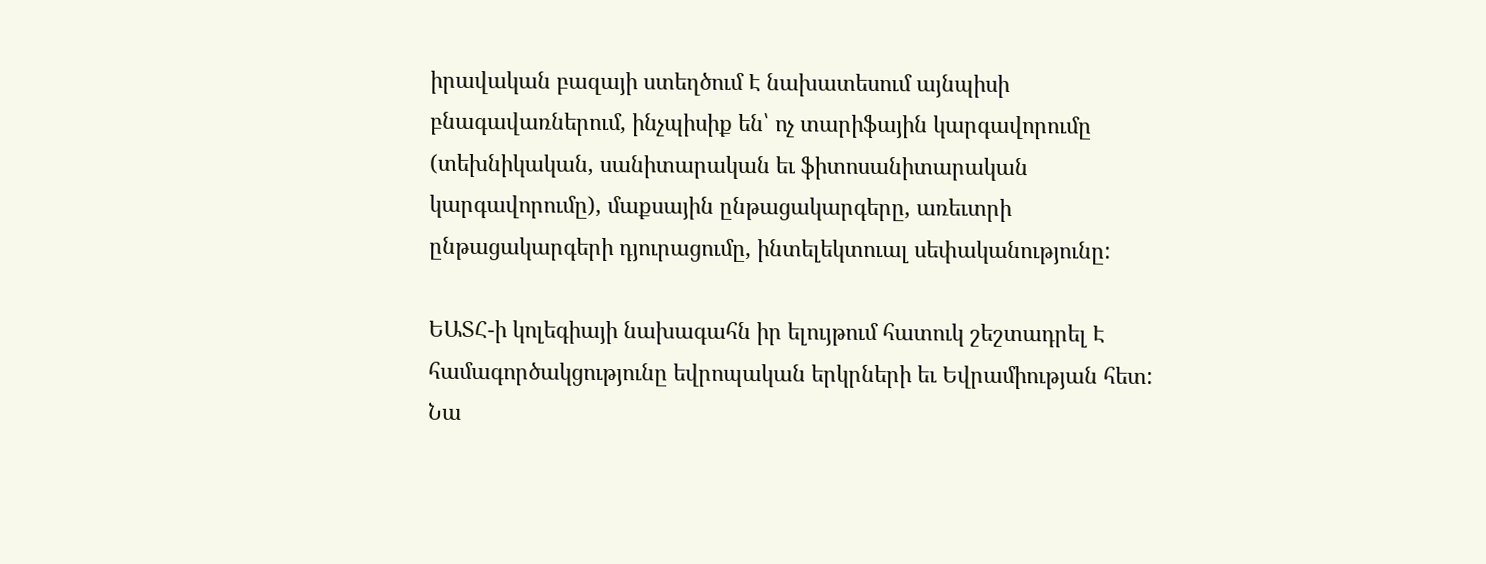իրավական բազայի ստեղծում Է նախատեսում այնպիսի բնագավառներում, ինչպիսիք են՝ ոչ տարիֆային կարգավորումը (տեխնիկական, սանիտարական եւ ֆիտոսանիտարական կարգավորումը), մաքսային ընթացակարգերը, առեւտրի ընթացակարգերի դյուրացումը, ինտելեկտուալ սեփականությունը:

ԵԱՏՀ-ի կոլեգիայի նախագահն իր ելույթում հատուկ շեշտադրել Է համագործակցությունը եվրոպական երկրների եւ Եվրամիության հետ: Նա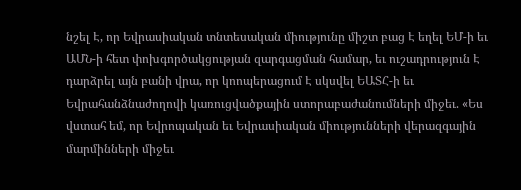նշել Է, որ Եվրասիական տնտեսական միությունը միշտ բաց Է եղել ԵՄ-ի եւ ԱՄՆ-ի հետ փոխգործակցության զարգացման համար, եւ ուշադրություն Է դարձրել այն բանի վրա, որ կոոպերացում Է սկսվել ԵԱՏՀ-ի եւ Եվրահանձնաժողովի կառուցվածքային ստորաբաժանումների միջեւ. «Ես վստահ եմ, որ Եվրոպական եւ Եվրասիական միությունների վերազգային մարմինների միջեւ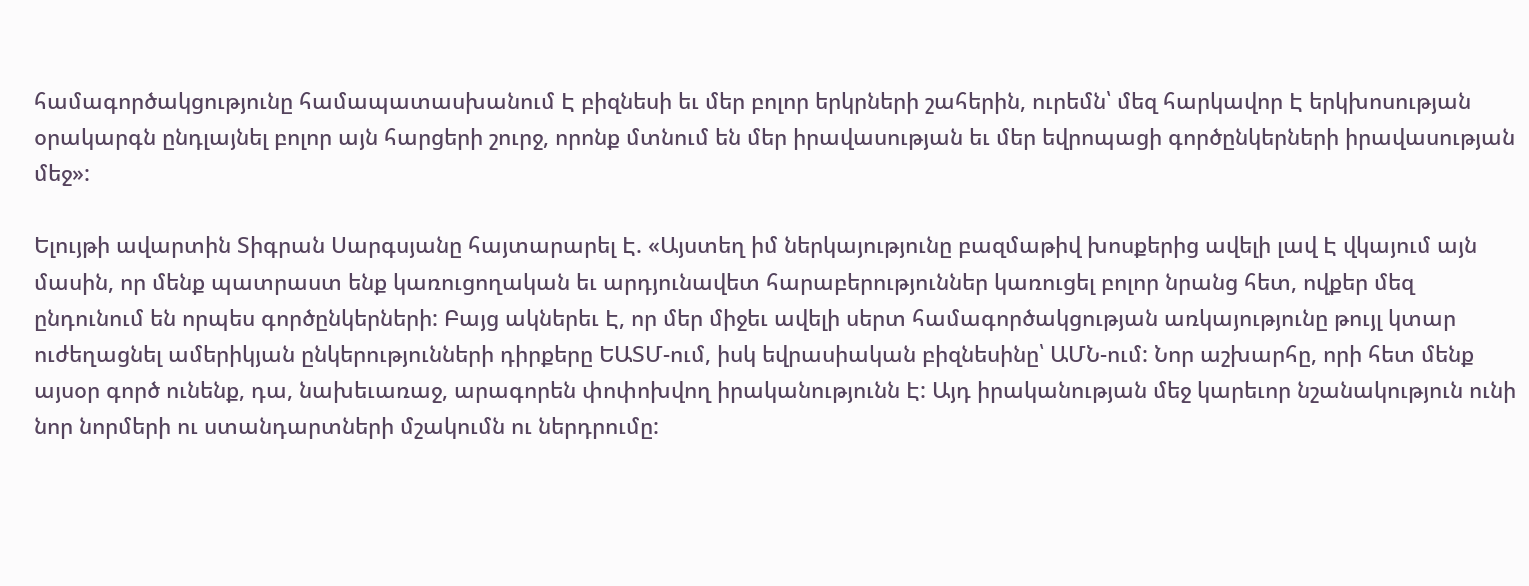համագործակցությունը համապատասխանում Է բիզնեսի եւ մեր բոլոր երկրների շահերին, ուրեմն՝ մեզ հարկավոր Է երկխոսության օրակարգն ընդլայնել բոլոր այն հարցերի շուրջ, որոնք մտնում են մեր իրավասության եւ մեր եվրոպացի գործընկերների իրավասության մեջ»:

Ելույթի ավարտին Տիգրան Սարգսյանը հայտարարել Է. «Այստեղ իմ ներկայությունը բազմաթիվ խոսքերից ավելի լավ Է վկայում այն մասին, որ մենք պատրաստ ենք կառուցողական եւ արդյունավետ հարաբերություններ կառուցել բոլոր նրանց հետ, ովքեր մեզ ընդունում են որպես գործընկերների: Բայց ակներեւ Է, որ մեր միջեւ ավելի սերտ համագործակցության առկայությունը թույլ կտար ուժեղացնել ամերիկյան ընկերությունների դիրքերը ԵԱՏՄ-ում, իսկ եվրասիական բիզնեսինը՝ ԱՄՆ-ում: Նոր աշխարհը, որի հետ մենք այսօր գործ ունենք, դա, նախեւառաջ, արագորեն փոփոխվող իրականությունն Է: Այդ իրականության մեջ կարեւոր նշանակություն ունի նոր նորմերի ու ստանդարտների մշակումն ու ներդրումը: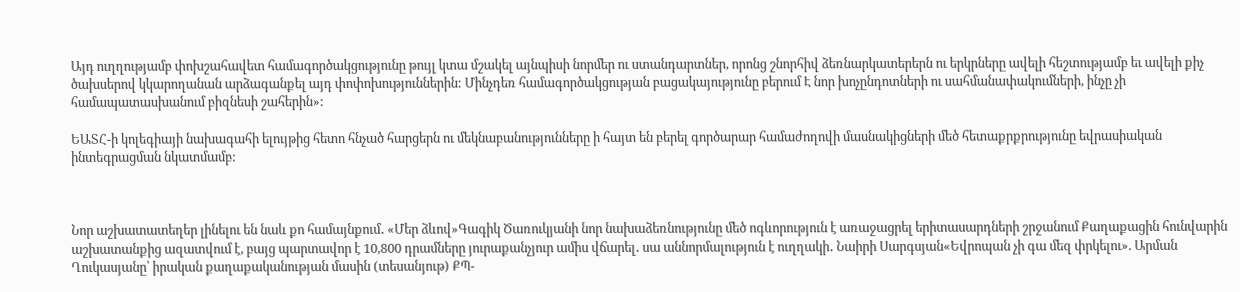Այդ ուղղությամբ փոխշահավետ համագործակցությունը թույլ կտա մշակել այնպիսի նորմեր ու ստանդարտներ, որոնց շնորհիվ ձեռնարկատերերն ու երկրները ավելի հեշտությամբ եւ ավելի քիչ ծախսերով կկարողանան արձագանքել այդ փոփոխություններին: Մինչդեռ համագործակցության բացակայությունը բերում Է նոր խոչընդոտների ու սահմանափակումների, ինչը չի համապատասխանում բիզնեսի շահերին»:

ԵԱՏՀ-ի կոլեգիայի նախագահի ելույթից հետո հնչած հարցերն ու մեկնաբանությունները ի հայտ են բերել գործարար համաժողովի մասնակիցների մեծ հետաքրքրությունը եվրասիական ինտեգրացման նկատմամբ:



Նոր աշխատատեղեր լինելու են նաև քո համայնքում․ «Մեր ձևով»Գագիկ Ծառուկյանի նոր նախաձեռնությունը մեծ ոգևորություն է առաջացրել երիտասարդների շրջանում Քաղաքացին հունվարին աշխատանքից ազատվում է, բայց պարտավոր է 10,800 դրամները յուրաքանչյուր ամիս վճարել․ սա աննորմալություն է ուղղակի․ Նաիրի Սարգսյան«Եվրոպան չի գա մեզ փրկելու». Արման Ղուկասյանը՝ իրական քաղաքականության մասին (տեսանյութ) ՔՊ-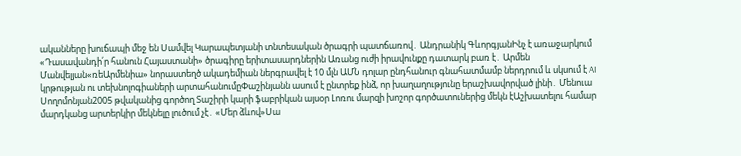ականները խուճապի մեջ են Սամվել Կարապետյանի տնտեսական ծրագրի պատճառով․ Անդրանիկ ԳևորգյանԻնչ է առաջարկում «Դասավանդի՛ր հանուն Հայաստանի» ծրագիրը երիտասարդներին Առանց ուժի իրավունքը դատարկ բառ է․ Արմեն Մանվելյան«ռեԱրմենիա» նորաստեղծ ակադեմիան ներգրավել է 10 մլն ԱՄՆ դոլար ընդհանուր գնահատմամբ ներդրում և սկսում է AI կրթության ու տեխնոլոգիաների արտահանումըՓաշինյանն ասում է ընտրեք ինձ, որ խաղաղությունը երաշխավորված լինի․ Մենուա Սողոմոնյան2005 թվականից գործող Տաշիրի կարի ֆաբրիկան այսօր Լոռու մարզի խոշոր գործատուներից մեկն էԱշխատելու համար մարդկանց արտերկիր մեկնելը լուծում չէ․ «Մեր ձևով»Սա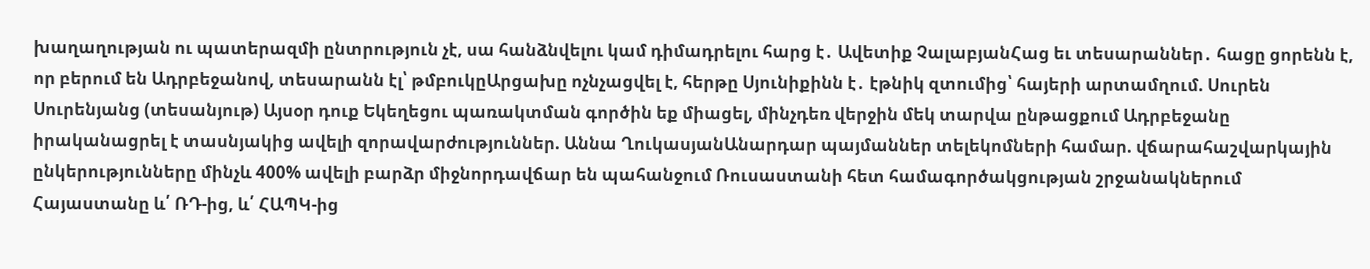խաղաղության ու պատերազմի ընտրություն չէ, սա հանձնվելու կամ դիմադրելու հարց է․ Ավետիք ՉալաբյանՀաց եւ տեսարաններ․ հացը ցորենն է, որ բերում են Ադրբեջանով, տեսարանն էլ՝ թմբուկըԱրցախը ոչնչացվել է, հերթը Սյունիքինն է․ էթնիկ զտումից՝ հայերի արտամղում. Սուրեն Սուրենյանց (տեսանյութ) Այսօր դուք Եկեղեցու պառակտման գործին եք միացել, մինչդեռ վերջին մեկ տարվա ընթացքում Ադրբեջանը իրականացրել է տասնյակից ավելի զորավարժություններ. Աննա ՂուկասյանԱնարդար պայմաններ տելեկոմների համար. վճարահաշվարկային ընկերությունները մինչև 400% ավելի բարձր միջնորդավճար են պահանջում Ռուսաստանի հետ համագործակցության շրջանակներում Հայաստանը և՛ ՌԴ-ից, և՛ ՀԱՊԿ-ից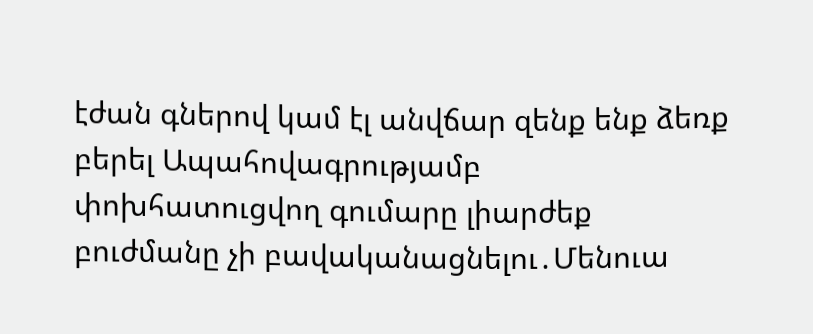էժան գներով կամ էլ անվճար զենք ենք ձեռք բերել Ապահովագրությամբ փոխհատուցվող գումարը լիարժեք բուժմանը չի բավականացնելու․Մենուա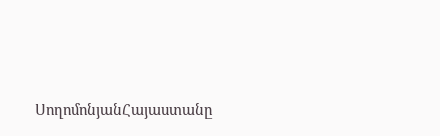ՍողոմոնյանՀայաստանը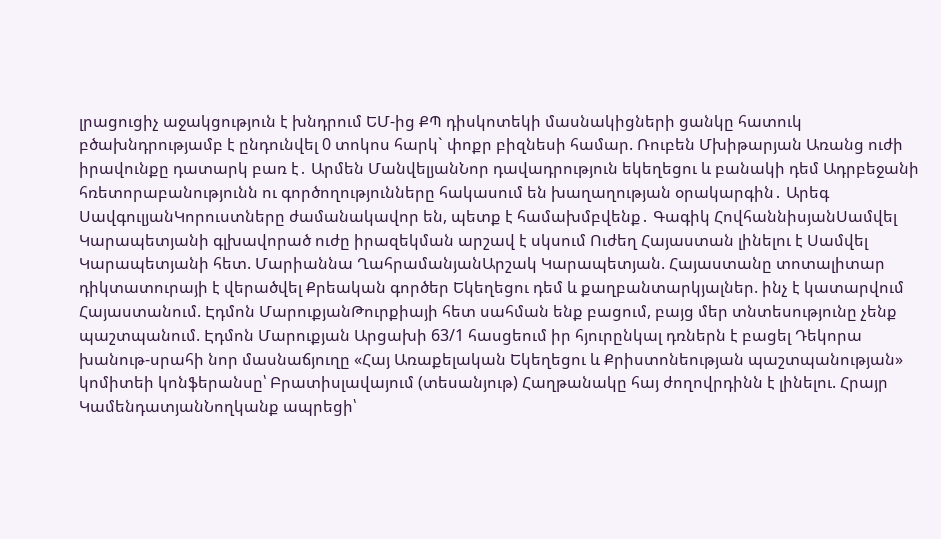լրացուցիչ աջակցություն է խնդրում ԵՄ-ից ՔՊ դիսկոտեկի մասնակիցների ցանկը հատուկ բծախնդրությամբ է ընդունվել 0 տոկոս հարկ` փոքր բիզնեսի համար. Ռուբեն Մխիթարյան Առանց ուժի իրավունքը դատարկ բառ է․ Արմեն ՄանվելյանՆոր դավադրություն եկեղեցու և բանակի դեմ Ադրբեջանի հռետորաբանությունն ու գործողությունները հակասում են խաղաղության օրակարգին․ Արեգ ՍավգուլյանԿորուստները ժամանակավոր են, պետք է համախմբվենք․ Գագիկ ՀովհաննիսյանՍամվել Կարապետյանի գլխավորած ուժը իրազեկման արշավ է սկսում Ուժեղ Հայաստան լինելու է Սամվել Կարապետյանի հետ. Մարիաննա ՂահրամանյանԱրշակ Կարապետյան. Հայաստանը տոտալիտար դիկտատուրայի է վերածվել Քրեական գործեր Եկեղեցու դեմ և քաղբանտարկյալներ. ինչ է կատարվում Հայաստանում. Էդմոն ՄարուքյանԹուրքիայի հետ սահման ենք բացում, բայց մեր տնտեսությունը չենք պաշտպանում. Էդմոն Մարուքյան Արցախի 63/1 հասցեում իր հյուրընկալ դռներն է բացել Դեկորա խանութ-սրահի նոր մասնաճյուղը «Հայ Առաքելական Եկեղեցու և Քրիստոնեության պաշտպանության» կոմիտեի կոնֆերանսը՝ Բրատիսլավայում (տեսանյութ) Հաղթանակը հայ ժողովրդինն է լինելու. Հրայր ԿամենդատյանՆողկանք ապրեցի՝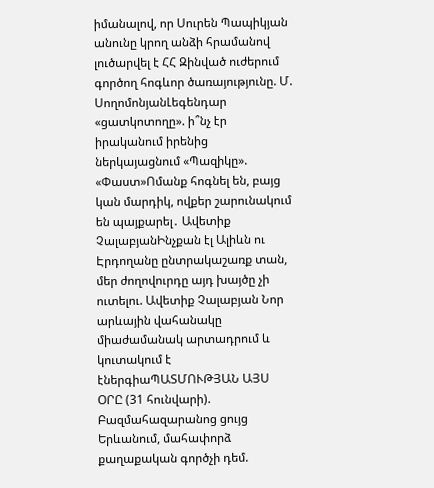իմանալով, որ Սուրեն Պապիկյան անունը կրող անձի հրամանով լուծարվել է ՀՀ Զինված ուժերում գործող հոգևոր ծառայությունը. Մ. ՍողոմոնյանԼեգենդար «ցատկոտողը». ի՞նչ էր իրականում իրենից ներկայացնում «Պազիկը». «Փաստ»Ոմանք հոգնել են, բայց կան մարդիկ, ովքեր շարունակում են պայքարել․ Ավետիք ՉալաբյանԻնչքան էլ Ալիևն ու Էրդողանը ընտրակաշառք տան, մեր ժողովուրդը այդ խայծը չի ուտելու. Ավետիք Չալաբյան Նոր արևային վահանակը միաժամանակ արտադրում և կուտակում է էներգիաՊԱՏՄՈՒԹՅԱՆ ԱՅՍ ՕՐԸ (31 հունվարի). Բազմահազարանոց ցույց Երևանում, մահափորձ քաղաքական գործչի դեմ.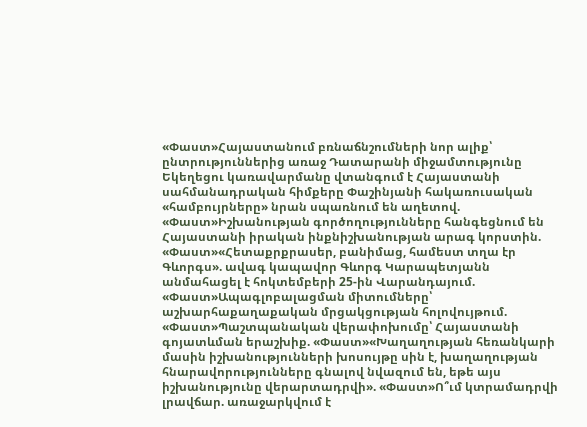«Փաստ»Հայաստանում բռնաճնշումների նոր ալիք՝ ընտրություններից առաջ Դատարանի միջամտությունը Եկեղեցու կառավարմանը վտանգում է Հայաստանի սահմանադրական հիմքերը Փաշինյանի հակառուսական «համբույրները» նրան սպառնում են աղետով. «Փաստ»Իշխանության գործողությունները հանգեցնում են Հայաստանի իրական ինքնիշխանության արագ կորստին. «Փաստ»«Հետաքրքրասեր, բանիմաց, համեստ տղա էր Գևորգս». ավագ կապավոր Գևորգ Կարապետյանն անմահացել է հոկտեմբերի 25-ին Վարանդայում. «Փաստ»Ապագլոբալացման միտումները՝ աշխարհաքաղաքական մրցակցության հոլովույթում. «Փաստ»Պաշտպանական վերափոխումը՝ Հայաստանի գոյատևման երաշխիք. «Փաստ»«Խաղաղության հեռանկարի մասին իշխանությունների խոսույթը սին է, խաղաղության հնարավորությունները գնալով նվազում են, եթե այս իշխանությունը վերարտադրվի». «Փաստ»Ո՞ւմ կտրամադրվի լրավճար. առաջարկվում է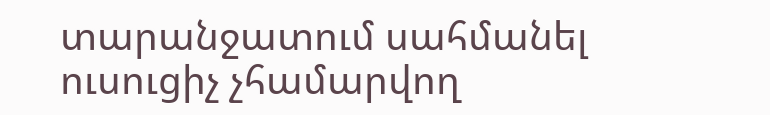տարանջատում սահմանել ուսուցիչ չհամարվող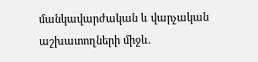մանկավարժական և վարչական աշխատողների միջև.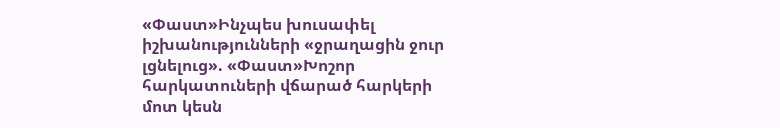«Փաստ»Ինչպես խուսափել իշխանությունների «ջրաղացին ջուր լցնելուց». «Փաստ»Խոշոր հարկատուների վճարած հարկերի մոտ կեսն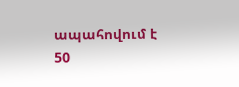ապահովում է 50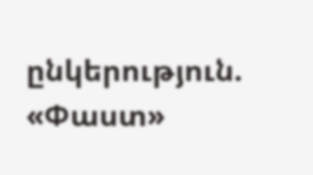ընկերություն. «Փաստ»